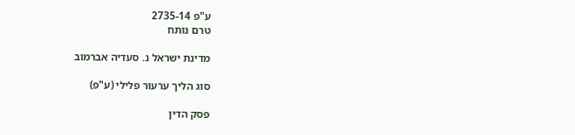ע"פ 2735-14
טרם נותח

מדינת ישראל נ. סעדיה אברמוב

סוג הליך ערעור פלילי (ע"פ)

פסק הדין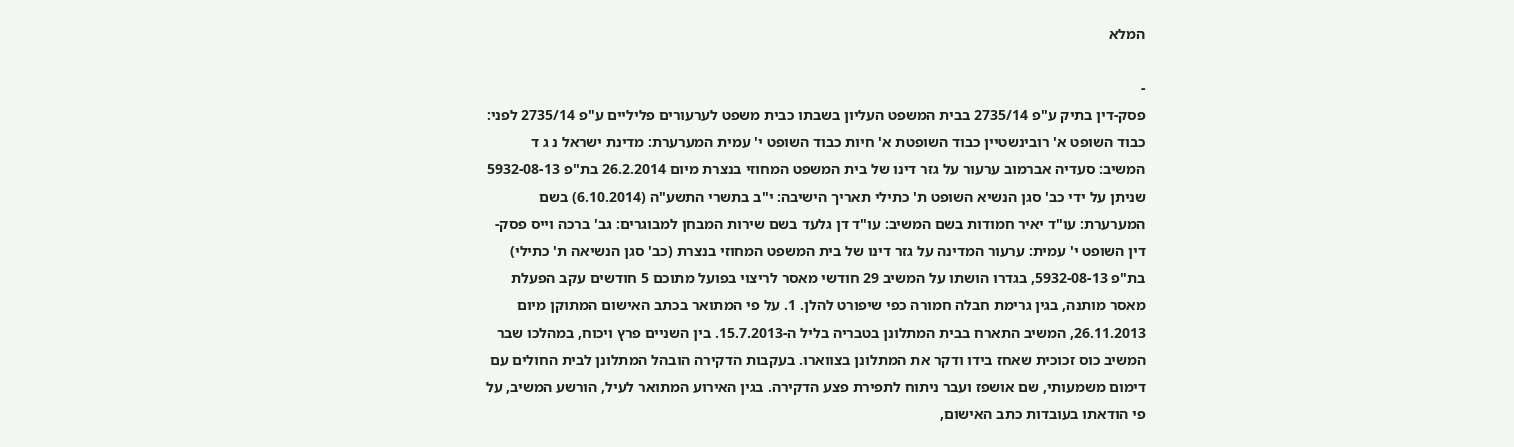המלא

-
פסק-דין בתיק ע"פ 2735/14 בבית המשפט העליון בשבתו כבית משפט לערעורים פליליים ע"פ 2735/14 לפני: כבוד השופט א' רובינשטיין כבוד השופטת א' חיות כבוד השופט י' עמית המערערת: מדינת ישראל נ ג ד המשיב: סעדיה אברמוב ערעור על גזר דינו של בית המשפט המחוזי בנצרת מיום 26.2.2014 בת"פ 5932-08-13 שניתן על ידי כב' סגן הנשיא השופט ת' כתילי תאריך הישיבה: י"ב בתשרי התשע"ה (6.10.2014) בשם המערערת: עו"ד יאיר חמודות בשם המשיב: עו"ד דן גלעד בשם שירות המבחן למבוגרים: גב' ברכה וייס פסק-דין השופט י' עמית: ערעור המדינה על גזר דינו של בית המשפט המחוזי בנצרת (כב' סגן הנשיאה ת' כתילי) בת"פ 5932-08-13, בגדרו הושתו על המשיב 29 חודשי מאסר לריצוי בפועל מתוכם 5 חודשים עקב הפעלת מאסר מותנה, בגין גרימת חבלה חמורה כפי שיפורט להלן. 1. על פי המתואר בכתב האישום המתוקן מיום 26.11.2013, המשיב התארח בבית המתלונן בטבריה בליל ה-15.7.2013. בין השניים פרץ ויכוח, במהלכו שבר המשיב כוס זכוכית שאחז בידו ודקר את המתלונן בצווארו. בעקבות הדקירה הובהל המתלונן לבית החולים עם דימום משמעותי, שם אושפז ועבר ניתוח לתפירת פצע הדקירה. בגין האירוע המתואר לעיל, הורשע המשיב, על פי הודאתו בעובדות כתב האישום,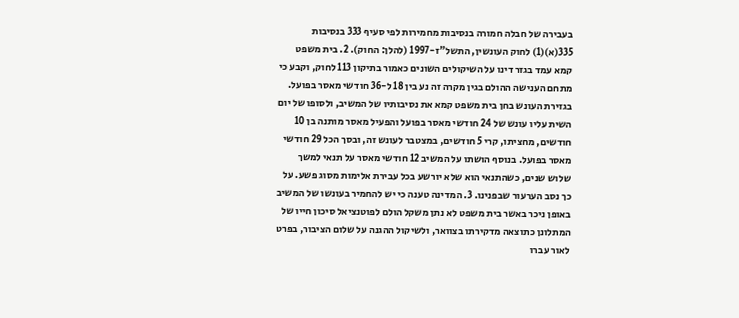בעבירה של חבלה חמורה בנסיבות מחמירות לפי סעיף 333 בנסיבות 335(א)(1) לחוק העונשין, התשל"ז-1997 (להלן: החוק). 2. בית משפט קמא עמד בגזר דינו על השיקולים השונים כאמור בתיקון 113 לחוק, וקבע כי מתחם הענישה ההולם בגין מקרה זה נע בין 18 ל-36 חודשי מאסר בפועל. בגזירת העונש בחן בית משפט קמא את נסיבותיו של המשיב, ולסופו של יום השית עליו עונש של 24 חודשי מאסר בפועל והפעיל מאסר מותנה בן 10 חודשים, מחציתו, קרי 5 חודשים, במצטבר לעונש זה, ובסך הכל 29 חודשי מאסר בפועל. בנוסף הושתו על המשיב 12 חודשי מאסר על תנאי למשך שלוש שנים, כשהתנאי הוא שלא יורשע בכל עבירת אלימות מסוג פשע. על כך נסב הערעור שבפנינו. 3. המדינה טענה כי יש להחמיר בעונשו של המשיב באופן ניכר באשר בית משפט לא נתן משקל הולם לפוטנציאל סיכון חייו של המתלונן כתוצאה מדקירתו בצוואר, ולשיקול ההגנה על שלום הציבור, בפרט לאור עברו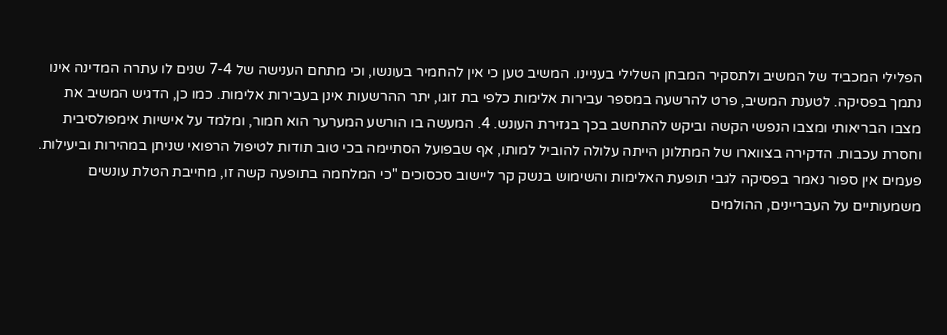הפלילי המכביד של המשיב ולתסקיר המבחן השלילי בעניינו. המשיב טען כי אין להחמיר בעונשו, וכי מתחם הענישה של 7-4 שנים לו עתרה המדינה אינו נתמך בפסיקה. לטענת המשיב, פרט להרשעה במספר עבירות אלימות כלפי בת זוגו, יתר ההרשעות אינן בעבירות אלימות. כמו כן, הדגיש המשיב את מצבו הבריאותי ומצבו הנפשי הקשה וביקש להתחשב בכך בגזירת העונש. 4. המעשה בו הורשע המערער הוא חמור, ומלמד על אישיות אימפולסיבית וחסרת עכבות. הדקירה בצווארו של המתלונן הייתה עלולה להוביל למותו, אף שבפועל הסתיימה בכי טוב תודות לטיפול הרפואי שניתן במהירות וביעילות. פעמים אין ספור נאמר בפסיקה לגבי תופעת האלימות והשימוש בנשק קר ליישוב סכסוכים "כי המלחמה בתופעה קשה זו, מחייבת הטלת עונשים משמעותיים על העבריינים, ההולמים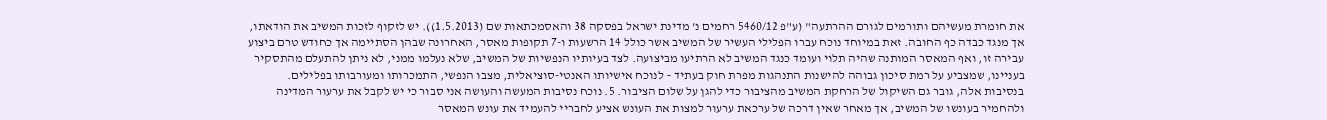את חומרת מעשיהם ותורמים לגורם ההרתעה" (ע"פ 5460/12 רחמים נ' מדינת ישראל בפסקה 38 והאסמכתאות שם (1.5.2013)). יש לזקוף לזכות המשיב את הודאתו, אך מנגד כבדה כף החובה. זאת במיוחד נוכח עברו הפלילי העשיר של המשיב אשר כולל 14 הרשעות ו-7 תקופות מאסר, האחרונה שבהן הסתיימה אך כחודש טרם ביצוע עבירה זו, ואף המאסר המותנה שהיה תלוי ועומד כנגד המשיב לא הרתיעו מביצועה. לצד בעיותיו הנפשיות של המשיב, שלא נעלמו ממני, לא ניתן להתעלם מהתסקיר בעניינו, שמצביע על רמת סיכון גבוהה להישנות התנהגות מפרת חוק בעתיד – לנוכח אישיותו האנטי-סוציאלית, מצבו הנפשי, התמכרותו ומעורבותו בפלילים. בנסיבות אלה, גובר גם השיקול של הרחקת המשיב מהציבור כדי להגן על שלום הציבור. 5. נוכח נסיבות המעשה והעושה אני סבור כי יש לקבל את ערעור המדינה ולהחמיר בעונשו של המשיב, אך מאחר שאין דרכה של ערכאת ערעור למצות את העונש אציע לחבריי להעמיד את עונש המאסר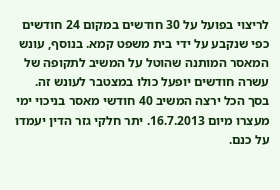לריצוי בפועל על 30 חודשים במקום 24 חודשים כפי שנקבע על ידי בית משפט קמא. בנוסף, עונש המאסר המותנה שהוטל על המשיב לתקופה של עשרה חודשים יופעל כולו במצטבר לעונש זה. בסך הכל ירצה המשיב 40 חודשי מאסר בניכוי ימי מעצרו מיום 16.7.2013. יתר חלקי גזר הדין יעמדו על כנם.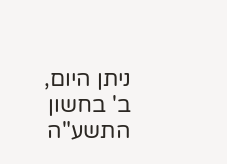ניתן היום, ב' בחשון התשע"ה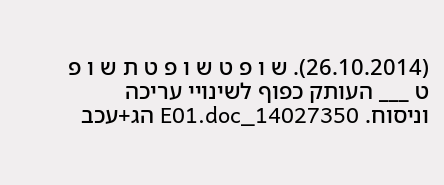(26.10.2014). ש ו פ ט ש ו פ ט ת ש ו פ ט ___ העותק כפוף לשינויי עריכה וניסוח. 14027350_E01.doc הג+עכב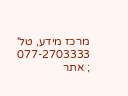מרכז מידע, טל' 077-2703333 ; אתר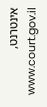אינטרנט, www.court.gov.il